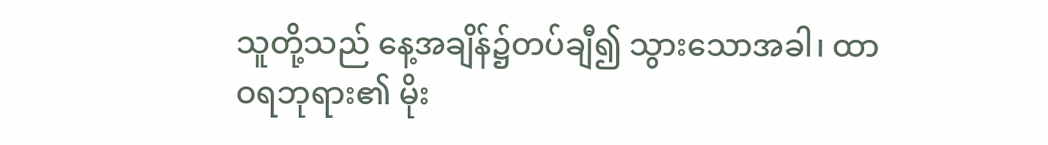သူတို့သည် နေ့အချိန်၌တပ်ချီ၍ သွားသောအခါ၊ ထာဝရဘုရား၏ မိုး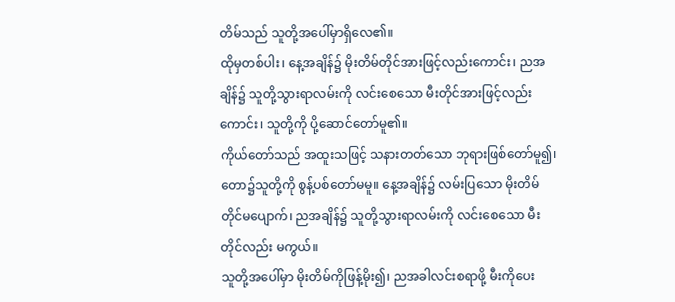တိမ်သည် သူတို့အပေါ်မှာရှိလေ၏။
ထိုမှတစ်ပါး၊ နေ့အချိန်၌ မိုးတိမ်တိုင်အားဖြင့်လည်းကောင်း၊ ညအချိန်၌ သူတို့သွားရာလမ်းကို လင်းစေသော မီးတိုင်အားဖြင့်လည်းကောင်း၊ သူတို့ကို ပို့ဆောင်တော်မူ၏။
ကိုယ်တော်သည် အထူးသဖြင့် သနားတတ်သော ဘုရားဖြစ်တော်မူ၍၊ တော၌သူတို့ကို စွန့်ပစ်တော်မမူ။ နေ့အချိန်၌ လမ်းပြသော မိုးတိမ်တိုင်မပျောက်၊ ညအချိန်၌ သူတို့သွားရာလမ်းကို လင်းစေသော မီးတိုင်လည်း မကွယ်။
သူတို့အပေါ်မှာ မိုးတိမ်ကိုဖြန့်မိုး၍၊ ညအခါလင်းစရာဖို့ မီးကိုပေး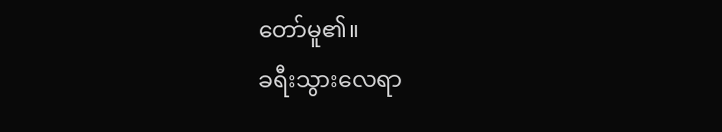တော်မူ၏။
ခရီးသွားလေရာ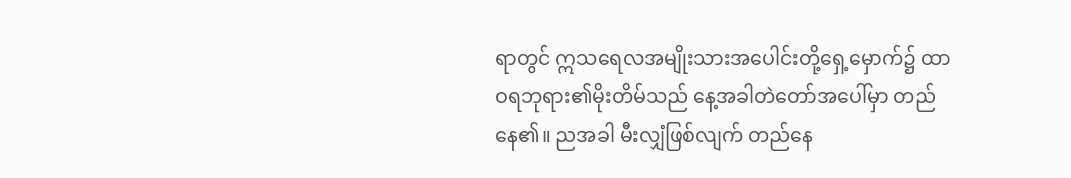ရာတွင် ဣသရေလအမျိုးသားအပေါင်းတို့ရှေ့မှောက်၌ ထာဝရဘုရား၏မိုးတိမ်သည် နေ့အခါတဲတော်အပေါ်မှာ တည်နေ၏။ ညအခါ မီးလျှံဖြစ်လျက် တည်နေ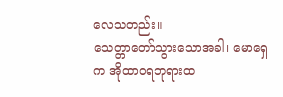လေသတည်း။
သေတ္တာတော်သွားသောအခါ၊ မောရှေက အိုထာဝရဘုရားထ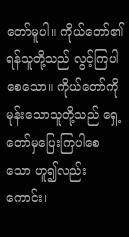တော်မူပါ။ ကိုယ်တော်၏ရန်သူတို့သည် လွင့်ကြပါစေသော။ ကိုယ်တော်ကို မုန်းသောသူတို့သည် ရှေ့တော်မှပြေးကြပါစေသော ဟူ၍လည်းကောင်း၊